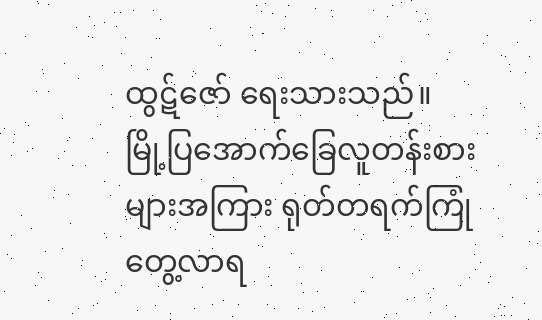ထွဋ်ဇော် ရေးသားသည်။
မြို့ပြအောက်ခြေလူတန်းစားများအကြား ရုတ်တရက်ကြုံတွေ့လာရ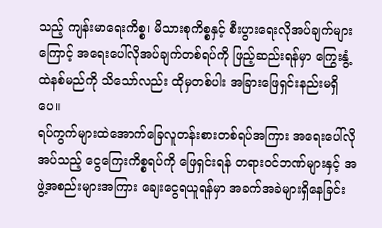သည့် ကျန်းမာရေးကိစ္စ၊ မိသားစုကိစ္စနှင့် စီးပွားရေးလိုအပ်ချက်များကြောင့် အရေးပေါ်လိုအပ်ချက်တစ်ရပ်ကို ဖြည့်ဆည်းရန်မှာ ကြွေးနွံ့ထဲနစ်မည်ကို သိသော်လည်း ထိုမှတစ်ပါး အခြားဖြေရှင်းနည်းမရှိပေ။
ရပ်ကွက်များထဲအောက်ခြေလူတန်းစားတစ်ရပ်အကြား အရေးပေါ်လိုအပ်သည့် ငွေကြေးကိစ္စရပ်ကို ဖြေရှင်းရန် တရားဝင်ဘဏ်များနှင့် အဖွဲ့အစည်းများအကြား ချေးငွေရယူရန်မှာ အခက်အခဲများရှိနေခြင်း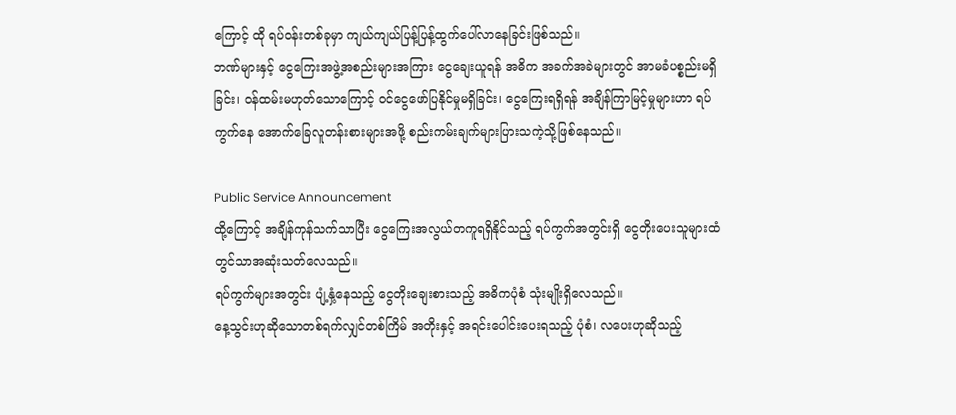ကြောင့် ထို ရပ်ဝန်းတစ်ခုမှာ ကျယ်ကျယ်ပြန့်ပြန့်ထွက်ပေါ်လာနေခြင်းဖြစ်သည်။
ဘဏ်များနှင့် ငွေကြေးအဖွဲ့အစည်းများအကြား ငွေချေးယူရန် အဓိက အခက်အခဲများတွင် အာမခံပစ္စည်းမရှိခြင်း၊ ဝန်ထမ်းမဟုတ်သောကြောင့် ဝင်ငွေဖော်ပြနိုင်မှုမရှိခြင်း၊ ငွေကြေးရရှိရန် အချိန်ကြာမြင့်မှုများဟာ ရပ်ကွက်နေ အောက်ခြေလူတန်းစားများအဖို့ စည်းကမ်းချက်များပြားသကဲ့သို့ဖြစ်နေသည်။

Public Service Announcement
ထို့ကြောင့် အချိန်ကုန်သက်သာပြီး ငွေကြေးအလွယ်တကူရရှိနိုင်သည့် ရပ်ကွက်အတွင်းရှိ ငွေတိုးပေးသူများထံတွင်သာအဆုံးသတ်လေသည်။
ရပ်ကွက်များအတွင်း ပျံ့နှံ့နေသည့် ငွေတိုးချေးစားသည့် အဓိကပုံစံ သုံးမျိုးရှိလေသည်။
နေ့သွင်းဟုဆိုသောတစ်ရက်လျှင်တစ်ကြိမ် အတိုးနှင့် အရင်းပေါင်းပေးရသည့် ပုံစံ၊ လပေးဟုဆိုသည့်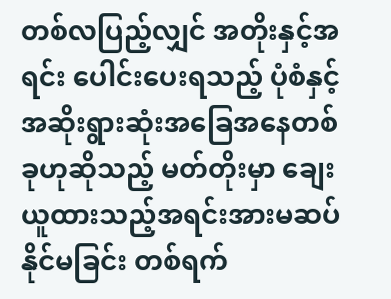တစ်လပြည့်လျှင် အတိုးနှင့်အရင်း ပေါင်းပေးရသည့် ပုံစံနှင့် အဆိုးရွားဆုံးအခြေအနေတစ်ခုဟုဆိုသည့် မတ်တိုးမှာ ချေးယူထားသည့်အရင်းအားမဆပ်နိုင်မခြင်း တစ်ရက်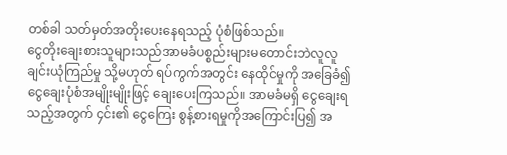တစ်ခါ သတ်မှတ်အတိုးပေးနေရသည့် ပုံစံဖြစ်သည်။
ငွေတိုးချေးစားသူများသည်အာမခံပစ္စည်းများမတောင်းဘဲလူလူချင်းယုံကြည်မှု သို့မဟုတ် ရပ်ကွက်အတွင်း နေထိုင်မှုကို အခြေခံ၍ ငွေချေးပုံစံအမျိုးမျိုးဖြင့် ချေးပေးကြသည်။ အာမခံမရှိ ငွေချေးရသည့်အတွက် ၄င်း၏ ငွေကြေး စွန့်စားရမှုကိုအကြောင်းပြ၍ အ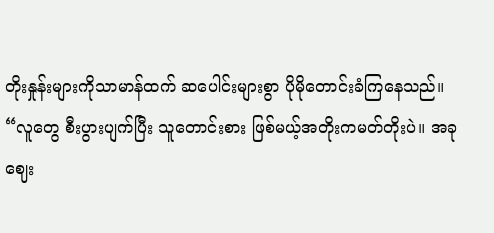တိုးနှုန်းများကိုသာမာန်ထက် ဆပေါင်းများစွာ ပိုမိုတောင်းခံကြနေသည်။
“လူတွေ စီးပွားပျက်ပြီး သူတောင်းစား ဖြစ်မယ့်အတိုးကမတ်တိုးပဲ။ အခုဈေး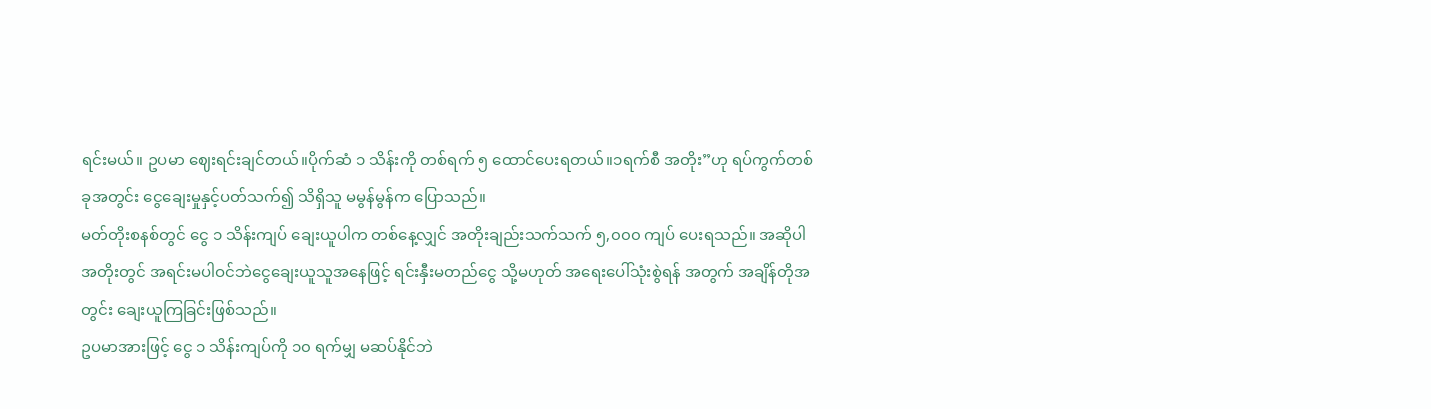ရင်းမယ်။ ဥပမာ ဈေးရင်းချင်တယ်။ပိုက်ဆံ ၁ သိန်းကို တစ်ရက် ၅ ထောင်ပေးရတယ်။၁ရက်စီ အတိုး”ဟု ရပ်ကွက်တစ်ခုအတွင်း ငွေချေးမှုနှင့်ပတ်သက်၍ သိရှိသူ မမွန်မွန်က ပြောသည်။
မတ်တိုးစနစ်တွင် ငွေ ၁ သိန်းကျပ် ချေးယူပါက တစ်နေ့လျှင် အတိုးချည်းသက်သက် ၅,၀၀၀ ကျပ် ပေးရသည်။ အဆိုပါအတိုးတွင် အရင်းမပါဝင်ဘဲငွေချေးယူသူအနေဖြင့် ရင်းနှီးမတည်ငွေ သို့မဟုတ် အရေးပေါ်သုံးစွဲရန် အတွက် အချိန်တိုအတွင်း ချေးယူကြခြင်းဖြစ်သည်။
ဥပမာအားဖြင့် ငွေ ၁ သိန်းကျပ်ကို ၁၀ ရက်မျှ မဆပ်နိုင်ဘဲ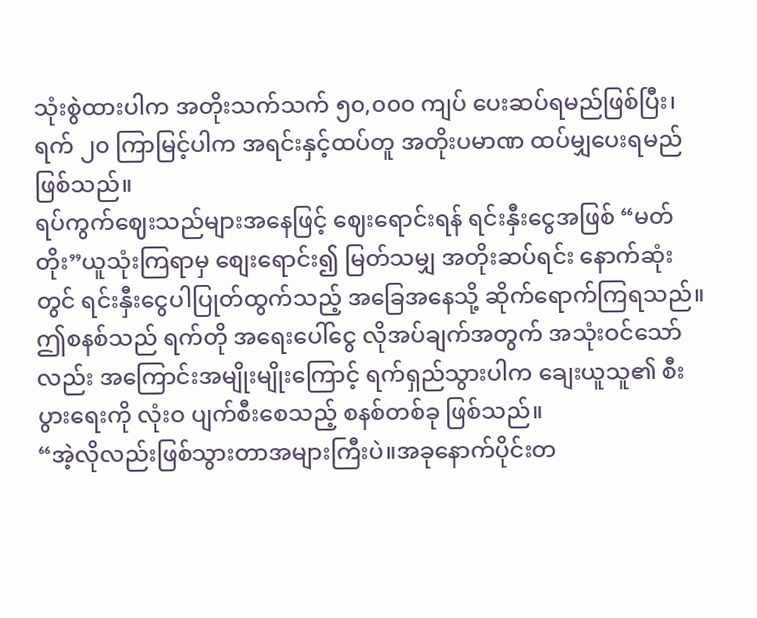သုံးစွဲထားပါက အတိုးသက်သက် ၅၀,၀၀၀ ကျပ် ပေးဆပ်ရမည်ဖြစ်ပြီး၊ ရက် ၂၀ ကြာမြင့်ပါက အရင်းနှင့်ထပ်တူ အတိုးပမာဏ ထပ်မျှပေးရမည် ဖြစ်သည်။
ရပ်ကွက်ဈေးသည်များအနေဖြင့် ဈေးရောင်းရန် ရင်းနှီးငွေအဖြစ် “မတ်တိုး”ယူသုံးကြရာမှ စျေးရောင်း၍ မြတ်သမျှ အတိုးဆပ်ရင်း နောက်ဆုံးတွင် ရင်းနှီးငွေပါပြုတ်ထွက်သည့် အခြေအနေသို့ ဆိုက်ရောက်ကြရသည်။ဤစနစ်သည် ရက်တို အရေးပေါ်ငွေ လိုအပ်ချက်အတွက် အသုံးဝင်သော်လည်း အကြောင်းအမျိုးမျိုးကြောင့် ရက်ရှည်သွားပါက ချေးယူသူ၏ စီးပွားရေးကို လုံးဝ ပျက်စီးစေသည့် စနစ်တစ်ခု ဖြစ်သည်။
“အဲ့လိုလည်းဖြစ်သွားတာအများကြီးပဲ။အခုနောက်ပိုင်းတ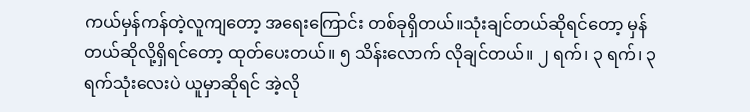ကယ်မှန်ကန်တဲ့လူကျတော့ အရေးကြောင်း တစ်ခုရှိတယ်။သုံးချင်တယ်ဆိုရင်တော့ မှန်တယ်ဆိုလို့ရှိရင်တော့ ထုတ်ပေးတယ်။ ၅ သိန်းလောက် လိုချင်တယ်။ ၂ ရက်၊ ၃ ရက်၊ ၃ ရက်သုံးလေးပဲ ယူမှာဆိုရင် အဲ့လို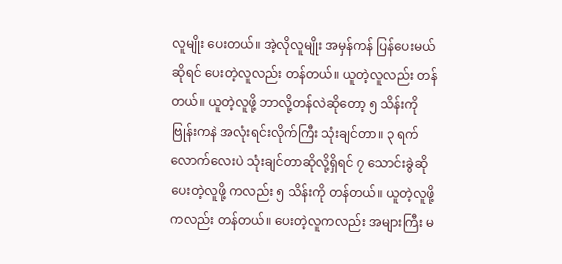လူမျိုး ပေးတယ်။ အဲ့လိုလူမျိုး အမှန်ကန် ပြန်ပေးမယ်ဆိုရင် ပေးတဲ့လူလည်း တန်တယ်။ ယူတဲ့လူလည်း တန်တယ်။ ယူတဲ့လူဖို့ ဘာလို့တန်လဲဆိုတော့ ၅ သိန်းကို ဗြုန်းကနဲ အလုံးရင်းလိုက်ကြီး သုံးချင်တာ။ ၃ ရက်လောက်လေးပဲ သုံးချင်တာဆိုလို့ရှိရင် ၇ သောင်းခွဲဆို ပေးတဲ့လူဖို့ ကလည်း ၅ သိန်းကို တန်တယ်။ ယူတဲ့လူဖို့ကလည်း တန်တယ်။ ပေးတဲ့လူကလည်း အများကြီး မ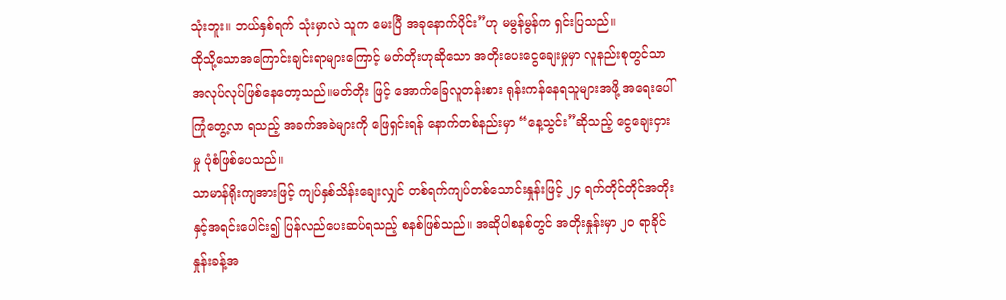သုံးဘူး။ ဘယ်နှစ်ရက် သုံးမှာလဲ သူက မေးပြီ အခုနောက်ပိုင်း”ဟု မမွန်မွန်က ရှင်းပြသည်။
ထိုသို့သောအကြောင်းချင်းရာများကြောင့် မတ်တိုးဟုဆိုသော အတိုးပေးငွေချေးမှုမှာ လူနည်းစုတွင်သာအလုပ်လုပ်ဖြစ်နေတော့သည်။မတ်တိုး ဖြင့် အောက်ခြေလူတန်းစား ရုန်းကန်နေရသူများအဖို့ အရေးပေါ် ကြုံတွေ့လာ ရသည့် အခက်အခဲများကို ဖြေရှင်းရန် နောက်တစ်နည်းမှာ “နေ့သွင်း”ဆိုသည့် ငွေချေးငှားမှု ပုံစံဖြစ်ပေသည်။
သာမာန်ရိုးကျအားဖြင့် ကျပ်နှစ်သိန်းချေးလျှင် တစ်ရက်ကျပ်တစ်သောင်းနှုန်းဖြင့် ၂၄ ရက်တိုင်တိုင်အတိုးနှင့်အရင်းပေါင်း၍ ပြန်လည်ပေးဆပ်ရသည့် စနစ်ဖြစ်သည်။ အဆိုပါစနစ်တွင် အတိုးနှုန်းမှာ ၂၀ ရာခိုင်နှုန်းခန့်အ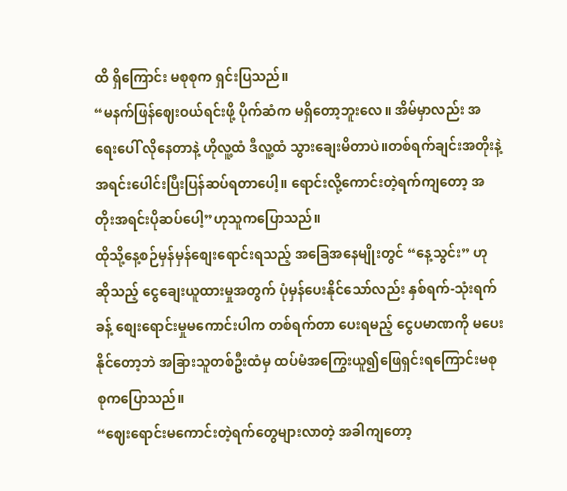ထိ ရှိကြောင်း မစုစုက ရှင်းပြသည်။
“မနက်ဖြန်ဈေးဝယ်ရင်းဖို့ ပိုက်ဆံက မရှိတော့ဘူးလေ။ အိမ်မှာလည်း အရေးပေါ် လိုနေတာနဲ့ ဟိုလူ့ထံ ဒီလူ့ထံ သွားချေးမိတာပဲ။တစ်ရက်ချင်းအတိုးနဲ့အရင်းပေါင်းပြီးပြန်ဆပ်ရတာပေါ့။ ရောင်းလို့ကောင်းတဲ့ရက်ကျတော့ အတိုးအရင်းပိုဆပ်ပေါ့”ဟုသူကပြောသည်။
ထိုသို့နေ့စဉ်မှန်မှန်စျေးရောင်းရသည့် အခြေအနေမျိုးတွင် “နေ့သွင်း” ဟု ဆိုသည့် ငွေချေးယူထားမှုအတွက် ပုံမှန်ပေးနိုင်သော်လည်း နှစ်ရက်-သုံးရက်ခန့် စျေးရောင်းမှုမကောင်းပါက တစ်ရက်တာ ပေးရမည့် ငွေပမာဏကို မပေးနိုင်တော့ဘဲ အခြားသူတစ်ဦးထံမှ ထပ်မံအကြွေးယူ၍ဖြေရှင်းရကြောင်းမစုစုကပြောသည်။
“ဈေးရောင်းမကောင်းတဲ့ရက်တွေများလာတဲ့ အခါကျတော့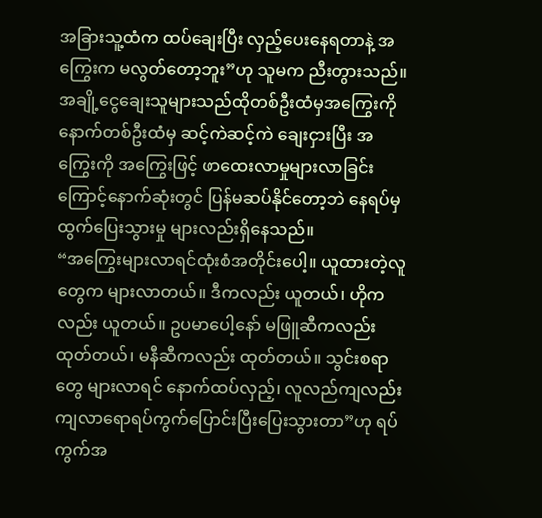အခြားသူ့ထံက ထပ်ချေးပြီး လှည့်ပေးနေရတာနဲ့ အကြွေးက မလွတ်တော့ဘူး”ဟု သူမက ညီးတွားသည်။
အချို့ငွေချေးသူများသည်ထိုတစ်ဦးထံမှအကြွေးကို နောက်တစ်ဦးထံမှ ဆင့်ကဲဆင့်ကဲ ချေးငှားပြီး အကြွေးကို အကြွေးဖြင့် ဖာထေးလာမှုများလာခြင်းကြောင့်နောက်ဆုံးတွင် ပြန်မဆပ်နိုင်တော့ဘဲ နေရပ်မှထွက်ပြေးသွားမှု များလည်းရှိနေသည်။
“အကြွေးများလာရင်ထုံးစံအတိုင်းပေါ့။ ယူထားတဲ့လူတွေက များလာတယ်။ ဒီကလည်း ယူတယ်၊ ဟိုကလည်း ယူတယ်။ ဥပမာပေါ့နော် မဖြူဆီကလည်း ထုတ်တယ်၊ မနီဆီကလည်း ထုတ်တယ်။ သွင်းစရာတွေ များလာရင် နောက်ထပ်လှည့်၊ လူလည်ကျလည်း ကျလာရောရပ်ကွက်ပြောင်းပြီးပြေးသွားတာ”ဟု ရပ်ကွက်အ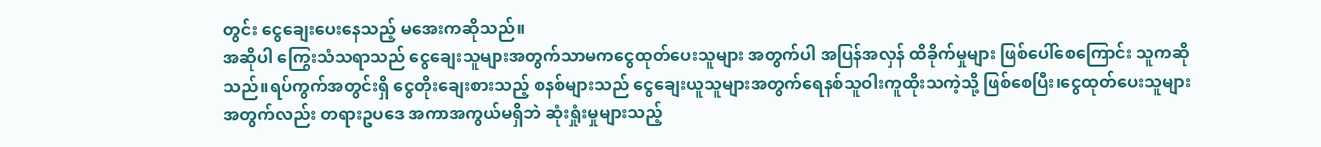တွင်း ငွေချေးပေးနေသည့် မအေးကဆိုသည်။
အဆိုပါ ကြွေးသံသရာသည် ငွေချေးသူများအတွက်သာမကငွေထုတ်ပေးသူများ အတွက်ပါ အပြန်အလှန် ထိခိုက်မှုများ ဖြစ်ပေါ်စေကြောင်း သူကဆိုသည်။ရပ်ကွက်အတွင်းရှိ ငွေတိုးချေးစားသည့် စနစ်များသည် ငွေချေးယူသူများအတွက်ရေနစ်သူဝါးကူထိုးသကဲ့သို့ ဖြစ်စေပြီး၊ငွေထုတ်ပေးသူများအတွက်လည်း တရားဥပဒေ အကာအကွယ်မရှိဘဲ ဆုံးရှုံးမှုများသည့်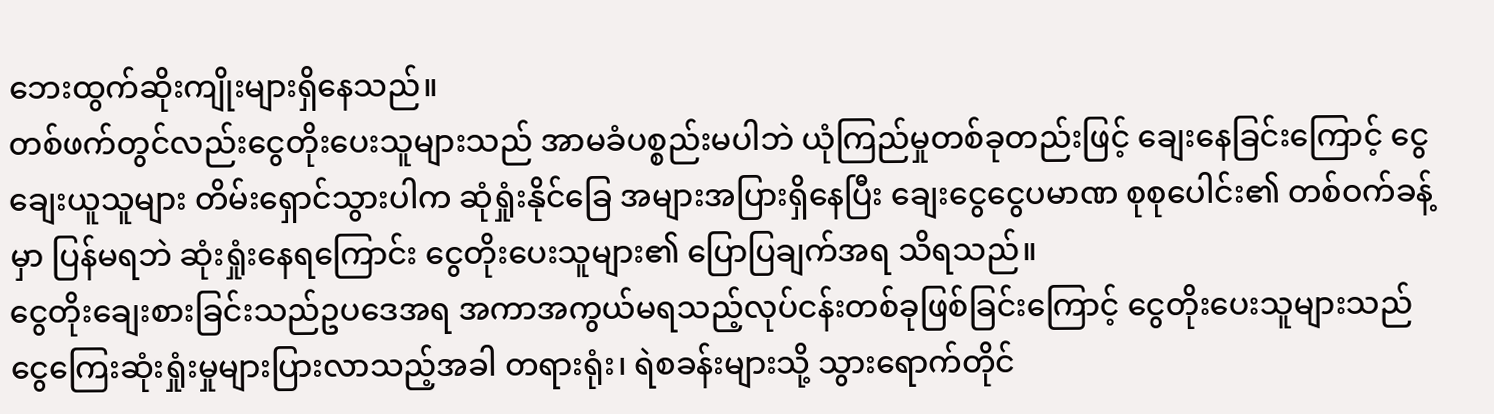ဘေးထွက်ဆိုးကျိုးများရှိနေသည်။
တစ်ဖက်တွင်လည်းငွေတိုးပေးသူများသည် အာမခံပစ္စည်းမပါဘဲ ယုံကြည်မှုတစ်ခုတည်းဖြင့် ချေးနေခြင်းကြောင့် ငွေချေးယူသူများ တိမ်းရှောင်သွားပါက ဆုံရှုံးနိုင်ခြေ အများအပြားရှိနေပြီး ချေးငွေငွေပမာဏ စုစုပေါင်း၏ တစ်ဝက်ခန့်မှာ ပြန်မရဘဲ ဆုံးရှုံးနေရကြောင်း ငွေတိုးပေးသူများ၏ ပြောပြချက်အရ သိရသည်။
ငွေတိုးချေးစားခြင်းသည်ဥပဒေအရ အကာအကွယ်မရသည့်လုပ်ငန်းတစ်ခုဖြစ်ခြင်းကြောင့် ငွေတိုးပေးသူများသည် ငွေကြေးဆုံးရှုံးမှုများပြားလာသည့်အခါ တရားရုံး၊ ရဲစခန်းများသို့ သွားရောက်တိုင်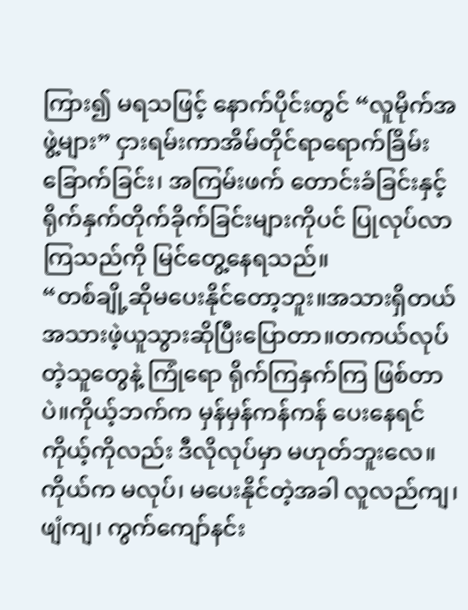ကြား၍ မရသဖြင့် နောက်ပိုင်းတွင် “လူမိုက်အဖွဲ့များ” ငှားရမ်းကာအိမ်တိုင်ရာရောက်ခြိမ်းခြောက်ခြင်း၊ အကြမ်းဖက် တောင်းခံခြင်းနှင့် ရိုက်နှက်တိုက်ခိုက်ခြင်းများကိုပင် ပြုလုပ်လာကြသည်ကို မြင်တွေ့နေရသည်။
“တစ်ချို့ဆိုမပေးနိုင်တော့ဘူး။အသားရှိတယ် အသားဖဲ့ယူသွားဆိုပြီးပြောတာ။တကယ်လုပ်တဲ့သူတွေနဲ့ ကြုံရော ရိုက်ကြနှက်ကြ ဖြစ်တာပဲ။ကိုယ့်ဘက်က မှန်မှန်ကန်ကန် ပေးနေရင် ကိုယ့်ကိုလည်း ဒီလိုလုပ်မှာ မဟုတ်ဘူးလေ။ ကိုယ်က မလုပ်၊ မပေးနိုင်တဲ့အခါ လူလည်ကျ၊ ဖျံကျ၊ ကွက်ကျော်နင်း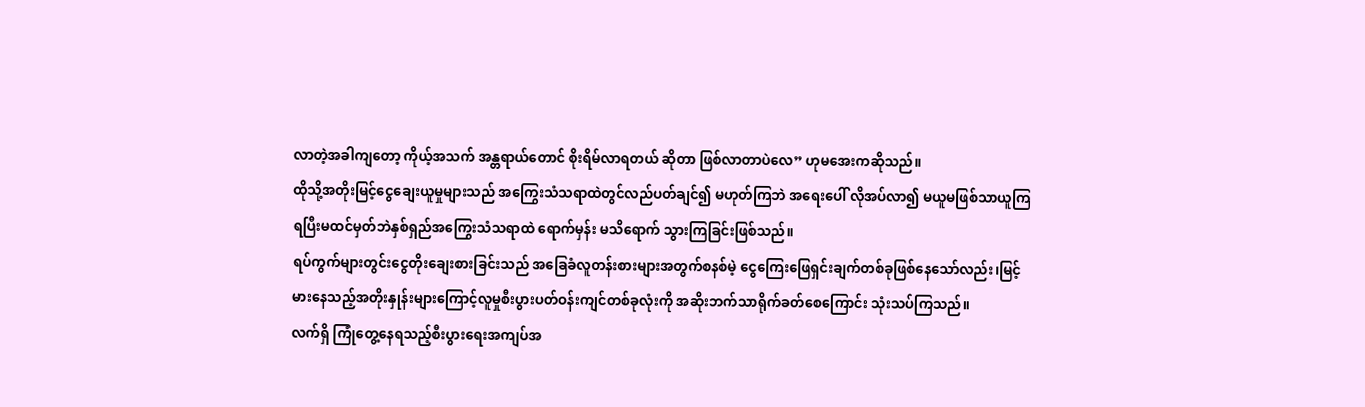လာတဲ့အခါကျတော့ ကိုယ့်အသက် အန္တရာယ်တောင် စိုးရိမ်လာရတယ် ဆိုတာ ဖြစ်လာတာပဲလေ” ဟုမအေးကဆိုသည်။
ထိုသို့အတိုးမြင့်ငွေချေးယူမှုများသည် အကြွေးသံသရာထဲတွင်လည်ပတ်ချင်၍ မဟုတ်ကြဘဲ အရေးပေါ် လိုအပ်လာ၍ မယူမဖြစ်သာယူကြရပြီးမထင်မှတ်ဘဲနှစ်ရှည်အကြွေးသံသရာထဲ ရောက်မှန်း မသိရောက် သွားကြခြင်းဖြစ်သည်။
ရပ်ကွက်များတွင်းငွေတိုးချေးစားခြင်းသည် အခြေခံလူတန်းစားများအတွက်စနစ်မဲ့ ငွေကြေးဖြေရှင်းချက်တစ်ခုဖြစ်နေသော်လည်း၊မြင့်မားနေသည့်အတိုးနှုန်းများကြောင့်လူမှုစီးပွားပတ်ဝန်းကျင်တစ်ခုလုံးကို အဆိုးဘက်သာရိုက်ခတ်စေကြောင်း သုံးသပ်ကြသည်။
လက်ရှိ ကြုံတွေ့နေရသည့်စီးပွားရေးအကျပ်အ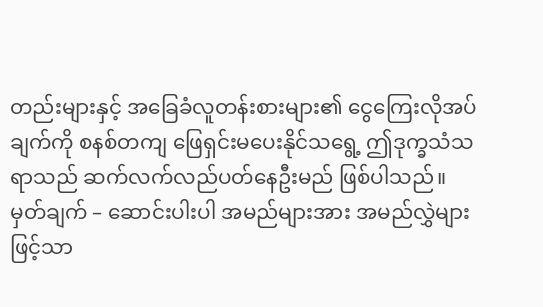တည်းများနှင့် အခြေခံလူတန်းစားများ၏ ငွေကြေးလိုအပ်ချက်ကို စနစ်တကျ ဖြေရှင်းမပေးနိုင်သရွေ့ ဤဒုက္ခသံသရာသည် ဆက်လက်လည်ပတ်နေဦးမည် ဖြစ်ပါသည်။
မှတ်ချက် – ဆောင်းပါးပါ အမည်များအား အမည်လွှဲများဖြင့်သာ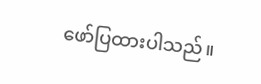ဖော်ပြထားပါသည်။